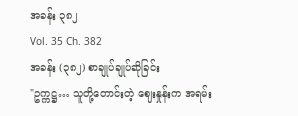အခန်း ၃၈၂
Vol. 35 Ch. 382
အခန်း (၃၈၂) စာချုပ်ချုပ်ဆိုခြင်း
"ဥက္ကဋ္ဌ… သူတို့တောင်းတဲ့ ဈေးနှုန်းက အရမ်း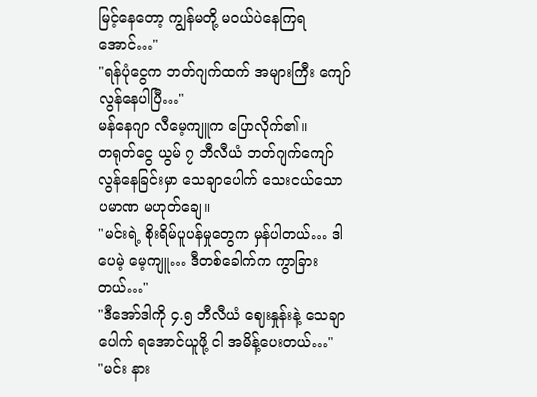မြင့်နေတော့ ကျွန်မတို့ မဝယ်ပဲနေကြရအောင်…"
"ရန်ပုံငွေက ဘတ်ဂျက်ထက် အများကြီး ကျော်လွန်နေပါပြီ…"
မန်နေဂျာ လီမေ့ကျူက ပြောလိုက်၏။
တရုတ်ငွေ ယွမ် ၇ ဘီလီယံ ဘတ်ဂျက်ကျော်လွန်နေခြင်းမှာ သေချာပေါက် သေးငယ်သော ပမာဏ မဟုတ်ချေ။
"မင်းရဲ့ စိုးရိမ်ပူပန်မှုတွေက မှန်ပါတယ်… ဒါပေမဲ့ မေ့ကျူ… ဒီတစ်ခေါက်က ကွာခြားတယ်…"
"ဒီအော်ဒါကို ၄.၅ ဘီလီယံ ဈေးနှုန်းနဲ့ သေချာပေါက် ရအောင်ယူဖို့ ငါ အမိန့်ပေးတယ်…"
"မင်း နား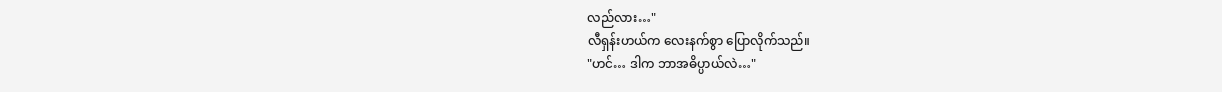လည်လား…"
လီရှန်းဟယ်က လေးနက်စွာ ပြောလိုက်သည်။
"ဟင်… ဒါက ဘာအဓိပ္ပာယ်လဲ…"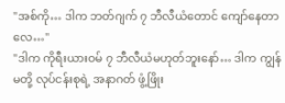"အစ်ကို… ဒါက ဘတ်ဂျက် ၇ ဘီလီယံတောင် ကျော်နေတာလေ…"
"ဒါက ကိုရီးယားဝမ် ၇ ဘီလီယံမဟုတ်ဘူးနော်… ဒါက ကျွန်မတို့ လုပ်ငန်းစုရဲ့ အနာဂတ် ဖွံ့ဖြိုး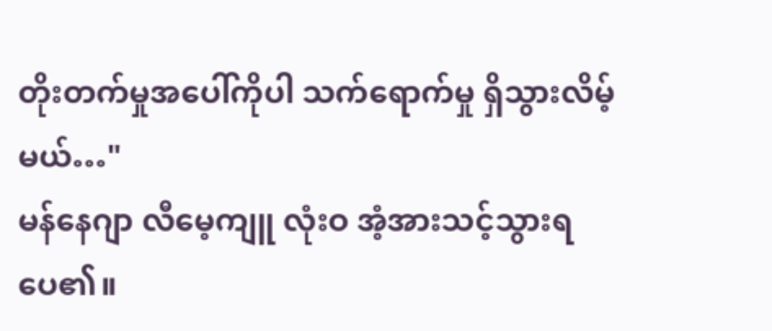တိုးတက်မှုအပေါ်ကိုပါ သက်ရောက်မှု ရှိသွားလိမ့်မယ်…"
မန်နေဂျာ လီမေ့ကျူ လုံးဝ အံ့အားသင့်သွားရပေ၏။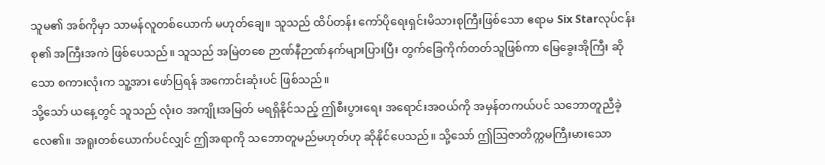သူမ၏ အစ်ကိုမှာ သာမန်လူတစ်ယောက် မဟုတ်ချေ။ သူသည် ထိပ်တန်း ကော်ပိုရေးရှင်းမိသားစုကြီးဖြစ်သော ဧရာမ Six Starလုပ်ငန်းစု၏ အကြီးအကဲ ဖြစ်ပေသည်။ သူသည် အမြဲတစေ ဉာဏ်နီဉာဏ်နက်များပြားပြီး တွက်ခြေကိုက်တတ်သူဖြစ်ကာ မြေခွေးအိုကြီး ဆိုသော စကားလုံးက သူ့အား ဖော်ပြရန် အကောင်းဆုံးပင် ဖြစ်သည်။
သို့သော် ယနေ့တွင် သူသည် လုံးဝ အကျိုးအမြတ် မရရှိနိုင်သည့် ဤစီးပွားရေး အရောင်းအဝယ်ကို အမှန်တကယ်ပင် သဘောတူညီခဲ့လေ၏။ အရူးတစ်ယောက်ပင်လျှင် ဤအရာကို သဘောတူမည်မဟုတ်ဟု ဆိုနိုင်ပေသည်။ သို့သော် ဤဩဇာတိက္ကမကြီးမားသော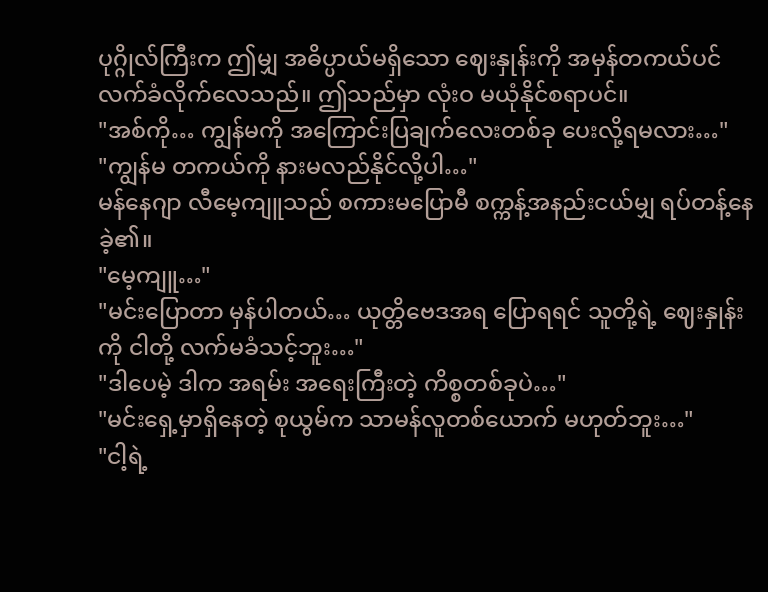ပုဂ္ဂိုလ်ကြီးက ဤမျှ အဓိပ္ပာယ်မရှိသော ဈေးနှုန်းကို အမှန်တကယ်ပင် လက်ခံလိုက်လေသည်။ ဤသည်မှာ လုံးဝ မယုံနိုင်စရာပင်။
"အစ်ကို… ကျွန်မကို အကြောင်းပြချက်လေးတစ်ခု ပေးလို့ရမလား…"
"ကျွန်မ တကယ်ကို နားမလည်နိုင်လို့ပါ…"
မန်နေဂျာ လီမေ့ကျူသည် စကားမပြောမီ စက္ကန့်အနည်းငယ်မျှ ရပ်တန့်နေခဲ့၏။
"မေ့ကျူ…"
"မင်းပြောတာ မှန်ပါတယ်… ယုတ္တိဗေဒအရ ပြောရရင် သူတို့ရဲ့ ဈေးနှုန်းကို ငါတို့ လက်မခံသင့်ဘူး…"
"ဒါပေမဲ့ ဒါက အရမ်း အရေးကြီးတဲ့ ကိစ္စတစ်ခုပဲ…"
"မင်းရှေ့မှာရှိနေတဲ့ စုယွမ်က သာမန်လူတစ်ယောက် မဟုတ်ဘူး…"
"ငါ့ရဲ့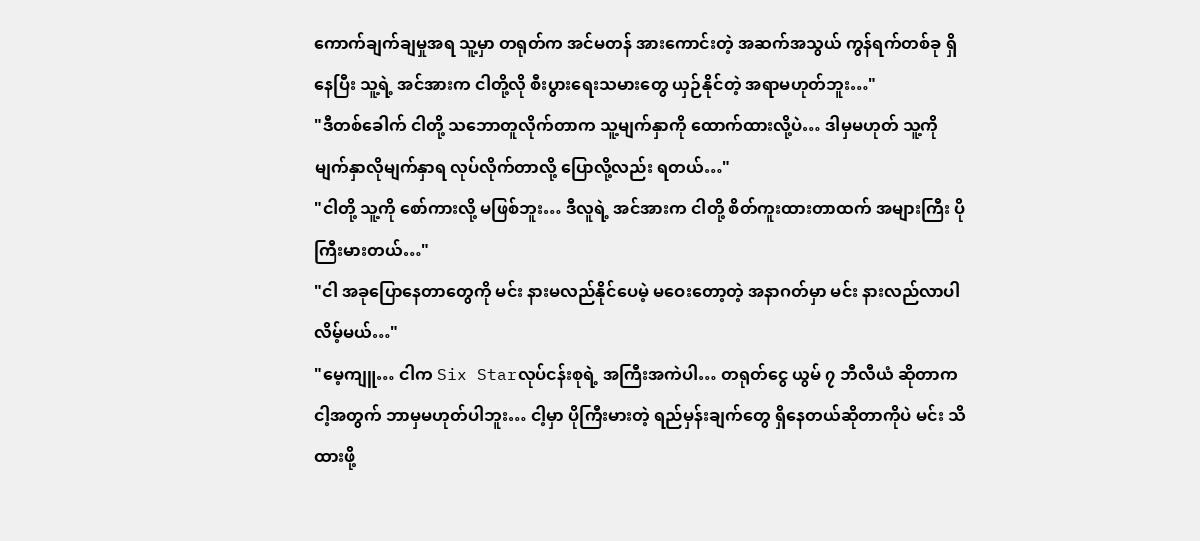ကောက်ချက်ချမှုအရ သူ့မှာ တရုတ်က အင်မတန် အားကောင်းတဲ့ အဆက်အသွယ် ကွန်ရက်တစ်ခု ရှိနေပြီး သူ့ရဲ့ အင်အားက ငါတို့လို စီးပွားရေးသမားတွေ ယှဉ်နိုင်တဲ့ အရာမဟုတ်ဘူး…"
"ဒီတစ်ခေါက် ငါတို့ သဘောတူလိုက်တာက သူ့မျက်နှာကို ထောက်ထားလို့ပဲ… ဒါမှမဟုတ် သူ့ကို မျက်နှာလိုမျက်နှာရ လုပ်လိုက်တာလို့ ပြောလို့လည်း ရတယ်…"
"ငါတို့ သူ့ကို စော်ကားလို့ မဖြစ်ဘူး… ဒီလူရဲ့ အင်အားက ငါတို့ စိတ်ကူးထားတာထက် အများကြီး ပိုကြီးမားတယ်…"
"ငါ အခုပြောနေတာတွေကို မင်း နားမလည်နိုင်ပေမဲ့ မဝေးတော့တဲ့ အနာဂတ်မှာ မင်း နားလည်လာပါလိမ့်မယ်…"
"မေ့ကျူ… ငါက Six Starလုပ်ငန်းစုရဲ့ အကြီးအကဲပါ… တရုတ်ငွေ ယွမ် ၇ ဘီလီယံ ဆိုတာက ငါ့အတွက် ဘာမှမဟုတ်ပါဘူး… ငါ့မှာ ပိုကြီးမားတဲ့ ရည်မှန်းချက်တွေ ရှိနေတယ်ဆိုတာကိုပဲ မင်း သိထားဖို့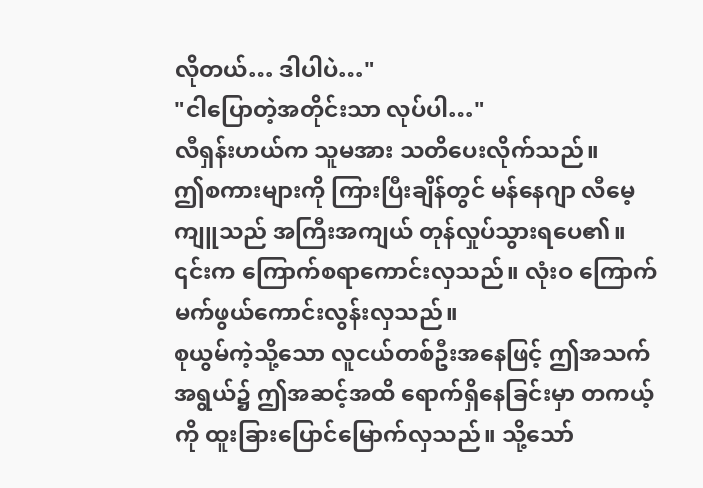လိုတယ်… ဒါပါပဲ…"
"ငါပြောတဲ့အတိုင်းသာ လုပ်ပါ…"
လီရှန်းဟယ်က သူမအား သတိပေးလိုက်သည်။
ဤစကားများကို ကြားပြီးချိန်တွင် မန်နေဂျာ လီမေ့ကျူသည် အကြီးအကျယ် တုန်လှုပ်သွားရပေ၏။ ၎င်းက ကြောက်စရာကောင်းလှသည်။ လုံးဝ ကြောက်မက်ဖွယ်ကောင်းလွန်းလှသည်။
စုယွမ်ကဲ့သို့သော လူငယ်တစ်ဦးအနေဖြင့် ဤအသက်အရွယ်၌ ဤအဆင့်အထိ ရောက်ရှိနေခြင်းမှာ တကယ့်ကို ထူးခြားပြောင်မြောက်လှသည်။ သို့သော်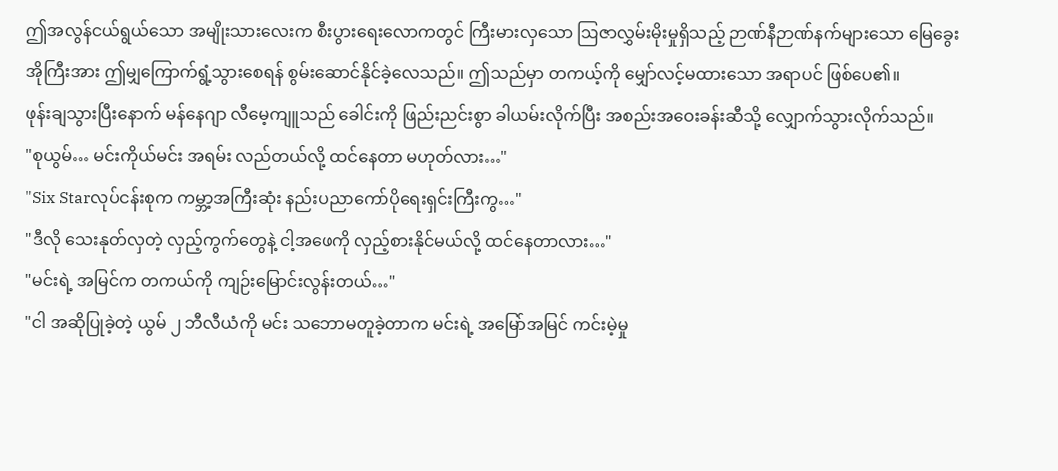ဤအလွန်ငယ်ရွယ်သော အမျိုးသားလေးက စီးပွားရေးလောကတွင် ကြီးမားလှသော ဩဇာလွှမ်းမိုးမှုရှိသည့် ဉာဏ်နီဉာဏ်နက်များသော မြေခွေးအိုကြီးအား ဤမျှကြောက်ရွံ့သွားစေရန် စွမ်းဆောင်နိုင်ခဲ့လေသည်။ ဤသည်မှာ တကယ့်ကို မျှော်လင့်မထားသော အရာပင် ဖြစ်ပေ၏။
ဖုန်းချသွားပြီးနောက် မန်နေဂျာ လီမေ့ကျူသည် ခေါင်းကို ဖြည်းညင်းစွာ ခါယမ်းလိုက်ပြီး အစည်းအဝေးခန်းဆီသို့ လျှောက်သွားလိုက်သည်။
"စုယွမ်… မင်းကိုယ်မင်း အရမ်း လည်တယ်လို့ ထင်နေတာ မဟုတ်လား…"
"Six Starလုပ်ငန်းစုက ကမ္ဘာ့အကြီးဆုံး နည်းပညာကော်ပိုရေးရှင်းကြီးကွ…"
"ဒီလို သေးနုတ်လှတဲ့ လှည့်ကွက်တွေနဲ့ ငါ့အဖေကို လှည့်စားနိုင်မယ်လို့ ထင်နေတာလား…"
"မင်းရဲ့ အမြင်က တကယ်ကို ကျဉ်းမြောင်းလွန်းတယ်…"
"ငါ အဆိုပြုခဲ့တဲ့ ယွမ် ၂ ဘီလီယံကို မင်း သဘောမတူခဲ့တာက မင်းရဲ့ အမြော်အမြင် ကင်းမဲ့မှု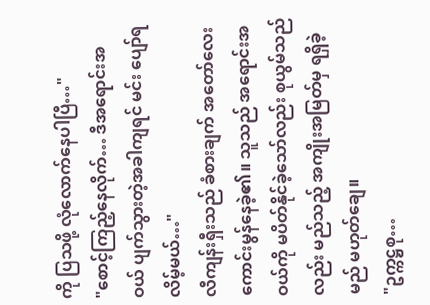ကို ပြသဖို့ လုံလောက်နေပါပြီ…"
"စောင့်ကြည့်နေလိုက်… ဒီအရောင်းအဝယ် ပျက်သွားတဲ့အခါကျရင် မင်း ပျော်ရလိမ့်မယ်…"
လီကျန်းရှီးသည် ခံစားချက် အတော်လေး ကောင်းမွန်နေခဲ့၏။ သူသည် အရောင်းအဝယ်ကို မပိတ်နိုင်ခဲ့သော်လည်း စုယွမ်သည်လည်း မည်သည့် အကျိုးအမြတ်မှ ရရှိခဲ့မည် မဟုတ်ချေ။
"ဥက္ကဋ္ဌစု…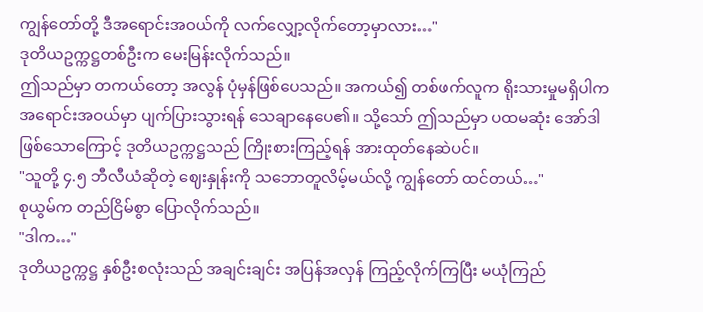ကျွန်တော်တို့ ဒီအရောင်းအဝယ်ကို လက်လျှော့လိုက်တော့မှာလား…"
ဒုတိယဥက္ကဋ္ဌတစ်ဦးက မေးမြန်းလိုက်သည်။
ဤသည်မှာ တကယ်တော့ အလွန် ပုံမှန်ဖြစ်ပေသည်။ အကယ်၍ တစ်ဖက်လူက ရိုးသားမှုမရှိပါက အရောင်းအဝယ်မှာ ပျက်ပြားသွားရန် သေချာနေပေ၏။ သို့သော် ဤသည်မှာ ပထမဆုံး အော်ဒါဖြစ်သောကြောင့် ဒုတိယဥက္ကဋ္ဌသည် ကြိုးစားကြည့်ရန် အားထုတ်နေဆဲပင်။
"သူတို့ ၄.၅ ဘီလီယံဆိုတဲ့ ဈေးနှုန်းကို သဘောတူလိမ့်မယ်လို့ ကျွန်တော် ထင်တယ်…"
စုယွမ်က တည်ငြိမ်စွာ ပြောလိုက်သည်။
"ဒါက…"
ဒုတိယဥက္ကဋ္ဌ နှစ်ဦးစလုံးသည် အချင်းချင်း အပြန်အလှန် ကြည့်လိုက်ကြပြီး မယုံကြည်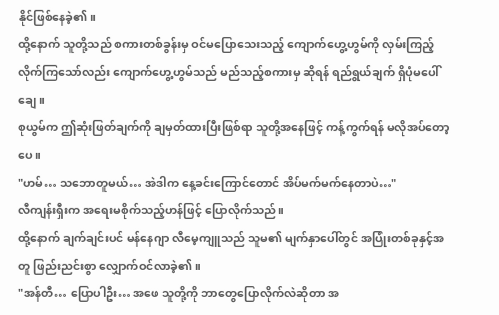နိုင်ဖြစ်နေခဲ့၏။
ထို့နောက် သူတို့သည် စကားတစ်ခွန်းမှ ဝင်မပြောသေးသည့် ကျောက်ဟွေ့ဟွမ်ကို လှမ်းကြည့်လိုက်ကြသော်လည်း ကျောက်ဟွေ့ဟွမ်သည် မည်သည့်စကားမှ ဆိုရန် ရည်ရွယ်ချက် ရှိပုံမပေါ်ချေ။
စုယွမ်က ဤဆုံးဖြတ်ချက်ကို ချမှတ်ထားပြီးဖြစ်ရာ သူတို့အနေဖြင့် ကန့်ကွက်ရန် မလိုအပ်တော့ပေ။
"ဟမ်… သဘောတူမယ်… အဲဒါက နေ့ခင်းကြောင်တောင် အိပ်မက်မက်နေတာပဲ…"
လီကျန်းရှီးက အရေးမစိုက်သည့်ဟန်ဖြင့် ပြောလိုက်သည်။
ထို့နောက် ချက်ချင်းပင် မန်နေဂျာ လီမေ့ကျူသည် သူမ၏ မျက်နှာပေါ်တွင် အပြုံးတစ်ခုနှင့်အတူ ဖြည်းညင်းစွာ လျှောက်ဝင်လာခဲ့၏။
"အန်တီ… ပြောပါဦး… အဖေ သူတို့ကို ဘာတွေပြောလိုက်လဲဆိုတာ အ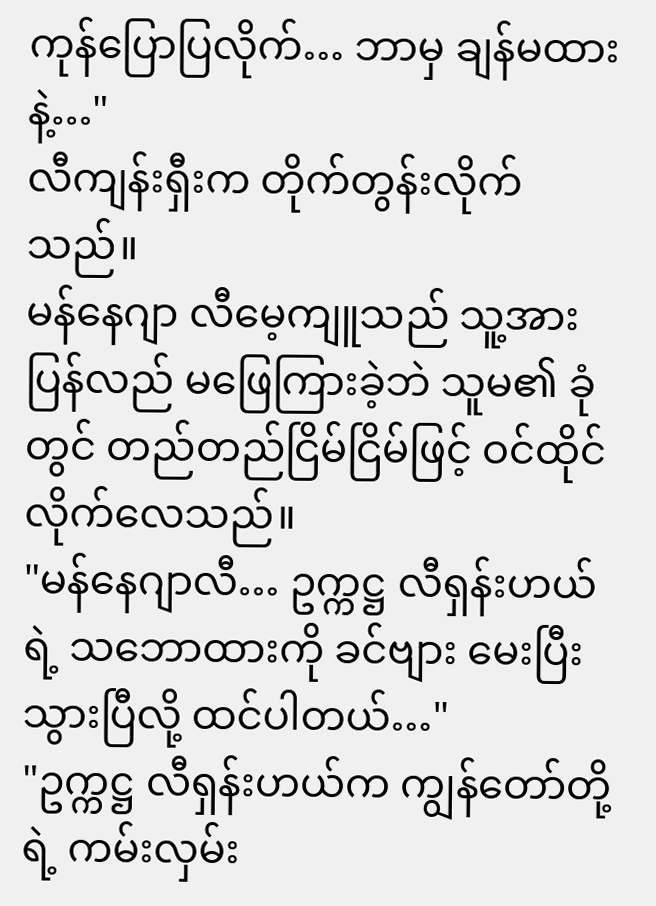ကုန်ပြောပြလိုက်… ဘာမှ ချန်မထားနဲ့…"
လီကျန်းရှီးက တိုက်တွန်းလိုက်သည်။
မန်နေဂျာ လီမေ့ကျူသည် သူ့အား ပြန်လည် မဖြေကြားခဲ့ဘဲ သူမ၏ ခုံတွင် တည်တည်ငြိမ်ငြိမ်ဖြင့် ဝင်ထိုင်လိုက်လေသည်။
"မန်နေဂျာလီ… ဥက္ကဋ္ဌ လီရှန်းဟယ်ရဲ့ သဘောထားကို ခင်ဗျား မေးပြီးသွားပြီလို့ ထင်ပါတယ်…"
"ဥက္ကဋ္ဌ လီရှန်းဟယ်က ကျွန်တော်တို့ရဲ့ ကမ်းလှမ်း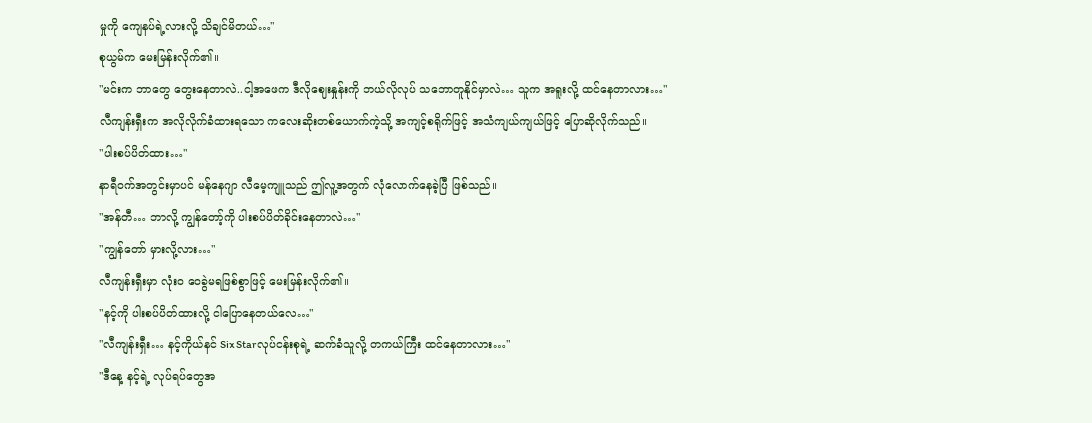မှုကို ကျေနပ်ရဲ့လားလို့ သိချင်မိတယ်…"
စုယွမ်က မေးမြန်းလိုက်၏။
"မင်းက ဘာတွေ တွေးနေတာလဲ..ငါ့အဖေက ဒီလိုဈေးနှုန်းကို ဘယ်လိုလုပ် သဘောတူနိုင်မှာလဲ… သူက အရူးလို့ ထင်နေတာလား…"
လီကျန်းရှီးက အလိုလိုက်ခံထားရသော ကလေးဆိုးတစ်ယောက်ကဲ့သို့ အကျင့်စရိုက်ဖြင့် အသံကျယ်ကျယ်ဖြင့် ပြောဆိုလိုက်သည်။
"ပါးစပ်ပိတ်ထား…"
နာရီဝက်အတွင်းမှာပင် မန်နေဂျာ လီမေ့ကျူသည် ဤလူ့အတွက် လုံလောက်နေခဲ့ပြီ ဖြစ်သည်။
"အန်တီ… ဘာလို့ ကျွန်တော့်ကို ပါးစပ်ပိတ်ခိုင်းနေတာလဲ…"
"ကျွန်တော် မှားလို့လား…"
လီကျန်းရှီးမှာ လုံးဝ ဝေခွဲမရဖြစ်စွာဖြင့် မေးမြန်းလိုက်၏။
"နင့်ကို ပါးစပ်ပိတ်ထားလို့ ငါပြောနေတယ်လေ…"
"လီကျန်းရှီး… နင့်ကိုယ်နင် Six Starလုပ်ငန်းစုရဲ့ ဆက်ခံသူလို့ တကယ်ကြီး ထင်နေတာလား…"
"ဒီနေ့ နင့်ရဲ့ လုပ်ရပ်တွေအ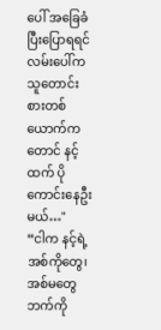ပေါ် အခြေခံပြီးပြောရရင် လမ်းပေါ်က သူတောင်းစားတစ်ယောက်ကတောင် နင့်ထက် ပိုကောင်းနေဦးမယ်…"
“ငါက နင့်ရဲ့ အစ်ကိုတွေ၊ အစ်မတွေဘက်ကို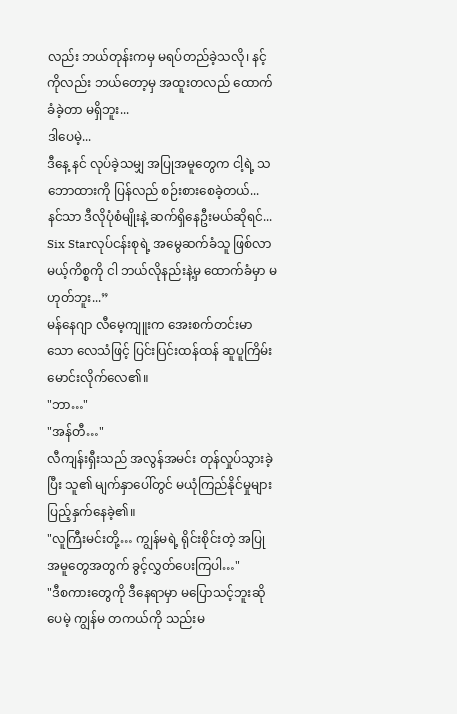လည်း ဘယ်တုန်းကမှ မရပ်တည်ခဲ့သလို၊ နင့်ကိုလည်း ဘယ်တော့မှ အထူးတလည် ထောက်ခံခဲ့တာ မရှိဘူး...
ဒါပေမဲ့...
ဒီနေ့ နင် လုပ်ခဲ့သမျှ အပြုအမူတွေက ငါ့ရဲ့ သဘောထားကို ပြန်လည် စဉ်းစားစေခဲ့တယ်...
နင်သာ ဒီလိုပုံစံမျိုးနဲ့ ဆက်ရှိနေဦးမယ်ဆိုရင်...
Six Starလုပ်ငန်းစုရဲ့ အမွေဆက်ခံသူ ဖြစ်လာမယ့်ကိစ္စကို ငါ ဘယ်လိုနည်းနဲ့မှ ထောက်ခံမှာ မဟုတ်ဘူး...”
မန်နေဂျာ လီမေ့ကျူးက အေးစက်တင်းမာသော လေသံဖြင့် ပြင်းပြင်းထန်ထန် ဆူပူကြိမ်းမောင်းလိုက်လေ၏။
"ဘာ…"
"အန်တီ…"
လီကျန်းရှီးသည် အလွန်အမင်း တုန်လှုပ်သွားခဲ့ပြီး သူ၏ မျက်နှာပေါ်တွင် မယုံကြည်နိုင်မှုများ ပြည့်နှက်နေခဲ့၏။
"လူကြီးမင်းတို့… ကျွန်မရဲ့ ရိုင်းစိုင်းတဲ့ အပြုအမူတွေအတွက် ခွင့်လွှတ်ပေးကြပါ…"
"ဒီစကားတွေကို ဒီနေရာမှာ မပြောသင့်ဘူးဆိုပေမဲ့ ကျွန်မ တကယ်ကို သည်းမ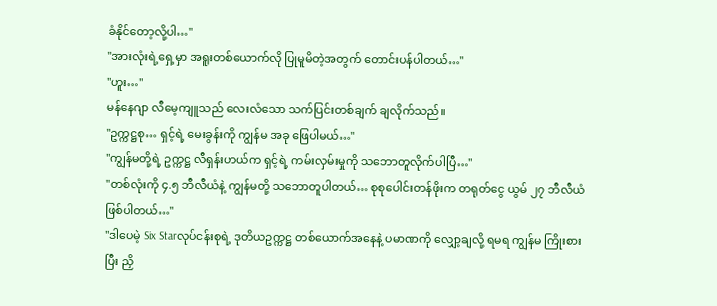ခံနိုင်တော့လို့ပါ…"
"အားလုံးရဲ့ရှေ့မှာ အရူးတစ်ယောက်လို ပြုမူမိတဲ့အတွက် တောင်းပန်ပါတယ်…"
"ဟူး…"
မန်နေဂျာ လီမေ့ကျူသည် လေးလံသော သက်ပြင်းတစ်ချက် ချလိုက်သည်။
"ဥက္ကဋ္ဌစု… ရှင့်ရဲ့ မေးခွန်းကို ကျွန်မ အခု ဖြေပါမယ်…"
"ကျွန်မတို့ရဲ့ ဥက္ကဋ္ဌ လီရှန်းဟယ်က ရှင့်ရဲ့ ကမ်းလှမ်းမှုကို သဘောတူလိုက်ပါပြီ…"
"တစ်လုံးကို ၄.၅ ဘီလီယံနဲ့ ကျွန်မတို့ သဘောတူပါတယ်… စုစုပေါင်းတန်ဖိုးက တရုတ်ငွေ ယွမ် ၂၇ ဘီလီယံ ဖြစ်ပါတယ်…"
"ဒါပေမဲ့ Six Starလုပ်ငန်းစုရဲ့ ဒုတိယဥက္ကဋ္ဌ တစ်ယောက်အနေနဲ့ ပမာဏကို လျှော့ချလို့ ရမရ ကျွန်မ ကြိုးစားပြီး ညှိ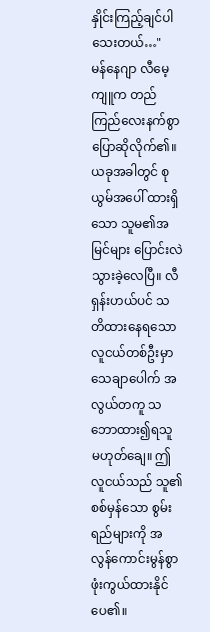နှိုင်းကြည့်ချင်ပါသေးတယ်…"
မန်နေဂျာ လီမေ့ကျူက တည်ကြည်လေးနက်စွာ ပြောဆိုလိုက်၏။
ယခုအခါတွင် စုယွမ်အပေါ် ထားရှိသော သူမ၏အမြင်များ ပြောင်းလဲသွားခဲ့လေပြီ။ လီရှန်းဟယ်ပင် သတိထားနေရသော လူငယ်တစ်ဦးမှာ သေချာပေါက် အလွယ်တကူ သဘောထား၍ရသူ မဟုတ်ချေ။ ဤလူငယ်သည် သူ၏ စစ်မှန်သော စွမ်းရည်များကို အလွန်ကောင်းမွန်စွာ ဖုံးကွယ်ထားနိုင်ပေ၏။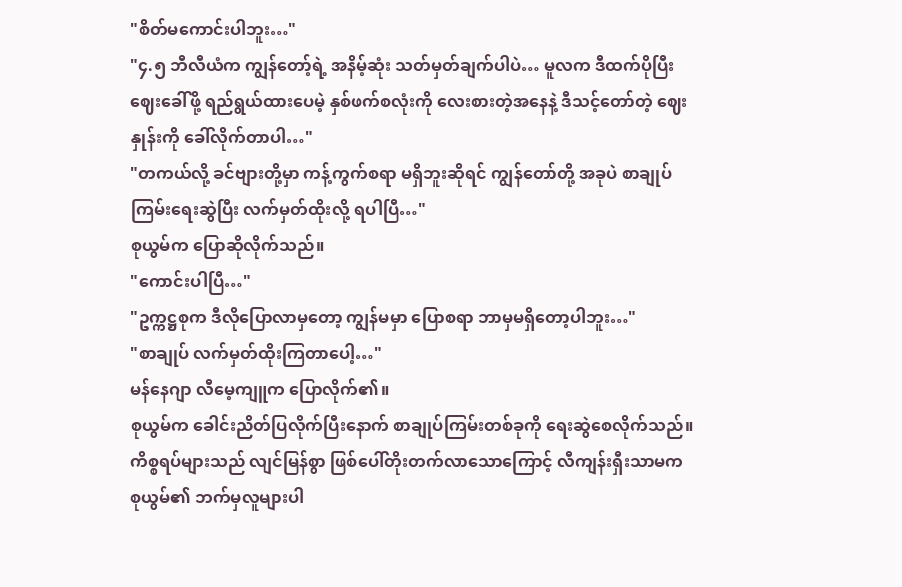"စိတ်မကောင်းပါဘူး…"
"၄.၅ ဘီလီယံက ကျွန်တော့်ရဲ့ အနိမ့်ဆုံး သတ်မှတ်ချက်ပါပဲ… မူလက ဒီထက်ပိုပြီး ဈေးခေါ်ဖို့ ရည်ရွယ်ထားပေမဲ့ နှစ်ဖက်စလုံးကို လေးစားတဲ့အနေနဲ့ ဒီသင့်တော်တဲ့ ဈေးနှုန်းကို ခေါ်လိုက်တာပါ…"
"တကယ်လို့ ခင်ဗျားတို့မှာ ကန့်ကွက်စရာ မရှိဘူးဆိုရင် ကျွန်တော်တို့ အခုပဲ စာချုပ်ကြမ်းရေးဆွဲပြီး လက်မှတ်ထိုးလို့ ရပါပြီ…"
စုယွမ်က ပြောဆိုလိုက်သည်။
"ကောင်းပါပြီ…"
"ဥက္ကဋ္ဌစုက ဒီလိုပြောလာမှတော့ ကျွန်မမှာ ပြောစရာ ဘာမှမရှိတော့ပါဘူး…"
"စာချုပ် လက်မှတ်ထိုးကြတာပေါ့…"
မန်နေဂျာ လီမေ့ကျူက ပြောလိုက်၏။
စုယွမ်က ခေါင်းညိတ်ပြလိုက်ပြီးနောက် စာချုပ်ကြမ်းတစ်ခုကို ရေးဆွဲစေလိုက်သည်။ ကိစ္စရပ်များသည် လျင်မြန်စွာ ဖြစ်ပေါ်တိုးတက်လာသောကြောင့် လီကျန်းရှီးသာမက စုယွမ်၏ ဘက်မှလူများပါ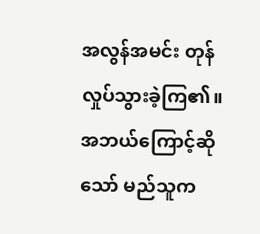အလွန်အမင်း တုန်လှုပ်သွားခဲ့ကြ၏။ အဘယ်ကြောင့်ဆိုသော် မည်သူက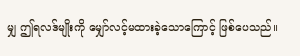မျှ ဤရလဒ်မျိုးကို မျှော်လင့်မထားခဲ့သောကြောင့် ဖြစ်ပေသည်။